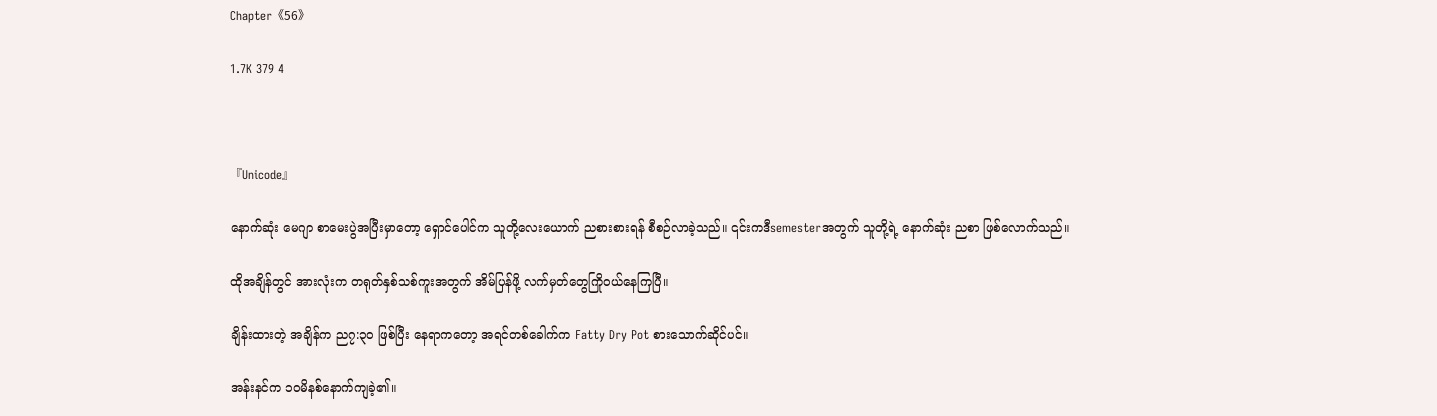Chapter《56》

1.7K 379 4



『Unicode』

နောက်ဆုံး မေဂျာ စာမေးပွဲအပြီးမှာတော့ ရှောင်ပေါင်က သူတို့လေးယောက် ညစားစားရန် စီစဉ်လာခဲ့သည်။ ၎င်းကဒီsemesterအတွက် သူတို့ရဲ့ နောက်ဆုံး ညစာ ဖြစ်လောက်သည်။

ထိုအချိန်တွင် အားလုံးက တရုတ်နှစ်သစ်ကူးအတွက် အိမ်ပြန်ဖို့ လက်မှတ်တွေကြိုဝယ်နေကြပြီ။

ချိန်းထားတဲ့ အချိန်က ည၇:၃၀ ဖြစ်ပြီး နေရာကတော့ အရင်တစ်ခေါက်က Fatty Dry Pot စားသောက်ဆိုင်ပင်။

အန်းနင်က ၁၀မိနစ်နောက်ကျခဲ့၏။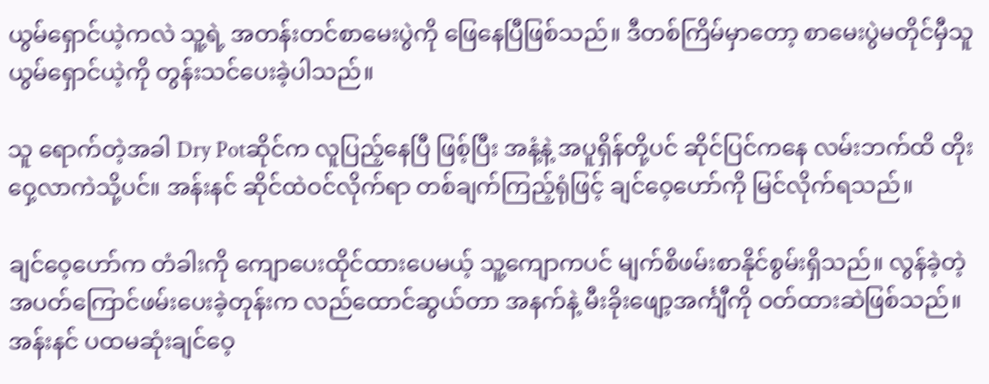ယွမ်ရှောင်ယဲ့ကလဲ သူ့ရဲ့ အတန်းတင်စာမေးပွဲကို ဖြေနေပြီဖြစ်သည်။ ဒီတစ်ကြိမ်မှာတော့ စာမေးပွဲမတိုင်မှီသူ ယွမ်ရှောင်ယဲ့ကို တွန်းသင်ပေးခဲ့ပါသည်။

သူ ရောက်တဲ့အခါ Dry Potဆိုင်က လူပြည့်နေပြီ ဖြစ့်ပြီး အနံ့နဲ့ အပူရှိန်တို့ပင် ဆိုင်ပြင်ကနေ လမ်းဘက်ထိ တိုးဝှေ့လာကဲသို့ပင်။ အန်းနင် ဆိုင်ထဲဝင်လိုက်ရာ တစ်ချက်ကြည့်ရုံဖြင့် ချင်ဝေ့ဟော်ကို မြင်လိုက်ရသည်။

ချင်ဝေ့ဟော်က တံခါးကို ကျောပေးထိုင်ထားပေမယ့် သူ့ကျောကပင် မျက်စိဖမ်းစာနိုင်စွမ်းရှိသည်။ လွန်ခဲ့တဲ့အပတ်ကြောင်ဖမ်းပေးခဲ့တုန်းက လည်ထောင်ဆွယ်တာ အနက်နဲ့ မီးခိုးဖျော့အင်္ကျီကို ဝတ်ထားဆဲဖြစ်သည်။ အန်းနင် ပထမဆုံးချင်ဝေ့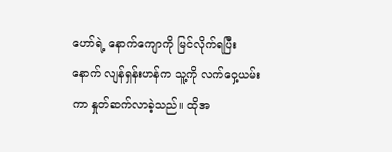ဟော်ရဲ့ နောက်ကျောကို မြင်လိုက်ရပြီးနောက် လျန်ရှန်းဟန်က သူ့ကို လက်ဝှေ့ယမ်းကာ နှုတ်ဆက်လာခဲ့သည်။ ထိုအ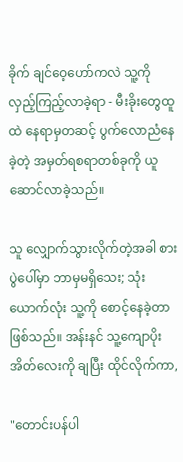ခိုက် ချင်ဝေ့ဟော်ကလဲ သူ့ကို လှည့်ကြည့်လာခဲ့ရာ - မီးခိုးတွေထူထဲ နေရာမှတဆင့် ပွက်လောညံနေခဲ့တဲ့ အမှတ်ရစရာတစ်ခုကို ယူဆောင်လာခဲ့သည်။

သူ လျှောက်သွားလိုက်တဲ့အခါ စားပွဲပေါ်မှာ ဘာမှမရှိသေး; သုံးယောက်လုံး သူ့ကို စောင့်နေခဲ့တာဖြစ်သည်။ အန်းနင် သူ့ကျောပိုးအိတ်လေးကို ချပြီး ထိုင်လိုက်ကာ,

"တောင်းပန်ပါ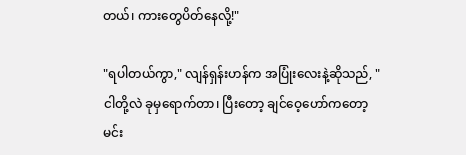တယ်၊ ကားတွေပိတ်နေလို့!"

"ရပါတယ်ကွာ," လျန်ရှန်းဟန်က အပြုံးလေးနဲ့ဆိုသည်, "ငါတို့လဲ ခုမှရောက်တာ၊ ပြီးတော့ ချင်ဝေ့ဟော်ကတော့ မင်း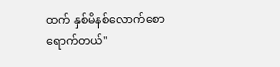ထက် နှစ်မိနစ်လောက်စောရောက်တယ်"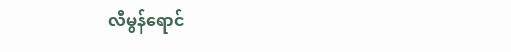လီမွန်ရောင်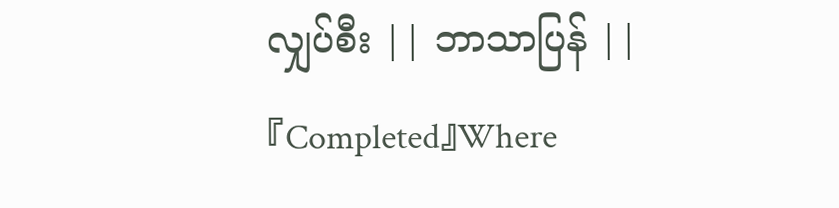လျှပ်စီး || ဘာသာပြန် || 『Completed』Where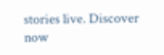stories live. Discover now